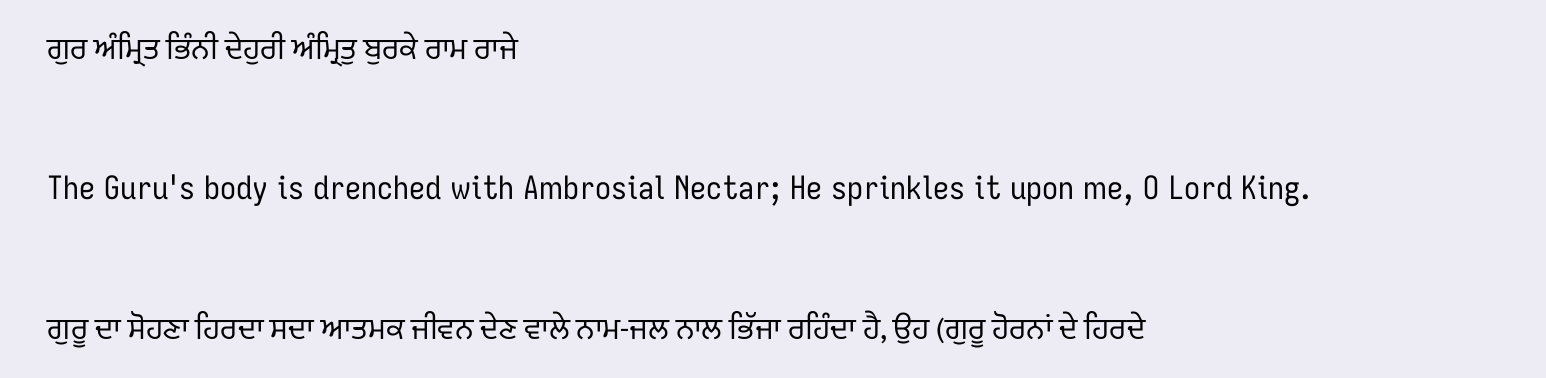ਗੁਰ ਅੰਮ੍ਰਿਤ ਭਿੰਨੀ ਦੇਹੁਰੀ ਅੰਮ੍ਰਿਤੁ ਬੁਰਕੇ ਰਾਮ ਰਾਜੇ

The Guru's body is drenched with Ambrosial Nectar; He sprinkles it upon me, O Lord King.

ਗੁਰੂ ਦਾ ਸੋਹਣਾ ਹਿਰਦਾ ਸਦਾ ਆਤਮਕ ਜੀਵਨ ਦੇਣ ਵਾਲੇ ਨਾਮ-ਜਲ ਨਾਲ ਭਿੱਜਾ ਰਹਿੰਦਾ ਹੈ, ਉਹ (ਗੁਰੂ ਹੋਰਨਾਂ ਦੇ ਹਿਰਦੇ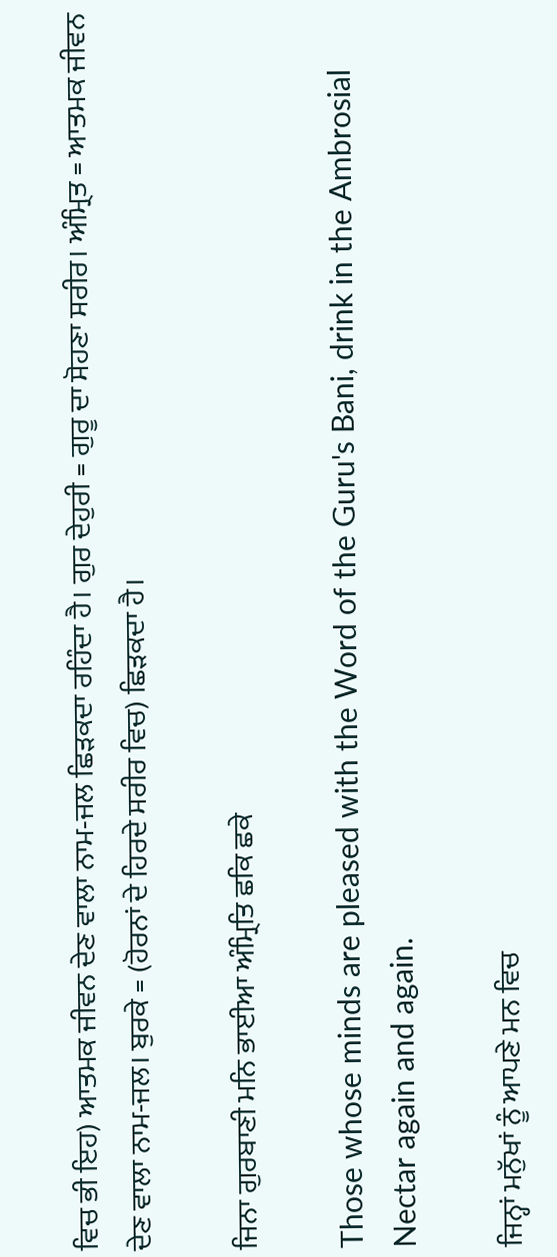ਵਿਚ ਭੀ ਇਹ) ਆਤਮਕ ਜੀਵਨ ਦੇਣ ਵਾਲਾ ਨਾਮ-ਜਲ ਛਿੜਕਦਾ ਰਹਿੰਦਾ ਹੈ। ਗੁਰ ਦੇਹੁਰੀ = ਗੁਰੂ ਦਾ ਸੋਹਣਾ ਸਰੀਰ। ਅੰਮ੍ਰਿਤ = ਆਤਮਕ ਜੀਵਨ ਦੇਣ ਵਾਲਾ ਨਾਮ-ਜਲ। ਬੁਰਕੇ = (ਹੋਰਨਾਂ ਦੇ ਹਿਰਦੇ ਸਰੀਰ ਵਿਚ) ਛਿੜਕਦਾ ਹੈ।

ਜਿਨਾ ਗੁਰਬਾਣੀ ਮਨਿ ਭਾਈਆ ਅੰਮ੍ਰਿਤਿ ਛਕਿ ਛਕੇ

Those whose minds are pleased with the Word of the Guru's Bani, drink in the Ambrosial Nectar again and again.

ਜਿਨ੍ਹਾਂ ਮਨੁੱਖਾਂ ਨੂੰ ਆਪਣੇ ਮਨ ਵਿਚ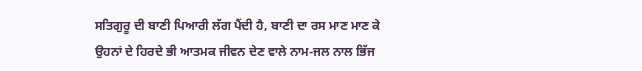ਸਤਿਗੁਰੂ ਦੀ ਬਾਣੀ ਪਿਆਰੀ ਲੱਗ ਪੈਂਦੀ ਹੈ, ਬਾਣੀ ਦਾ ਰਸ ਮਾਣ ਮਾਣ ਕੇ ਉਹਨਾਂ ਦੇ ਹਿਰਦੇ ਭੀ ਆਤਮਕ ਜੀਵਨ ਦੇਣ ਵਾਲੇ ਨਾਮ-ਜਲ ਨਾਲ ਭਿੱਜ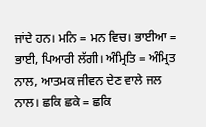ਜਾਂਦੇ ਹਨ। ਮਨਿ = ਮਨ ਵਿਚ। ਭਾਈਆ = ਭਾਈ, ਪਿਆਰੀ ਲੱਗੀ। ਅੰਮ੍ਰਿਤਿ = ਅੰਮ੍ਰਿਤ ਨਾਲ, ਆਤਮਕ ਜੀਵਨ ਦੇਣ ਵਾਲੇ ਜਲ ਨਾਲ। ਛਕਿ ਛਕੇ = ਛਕਿ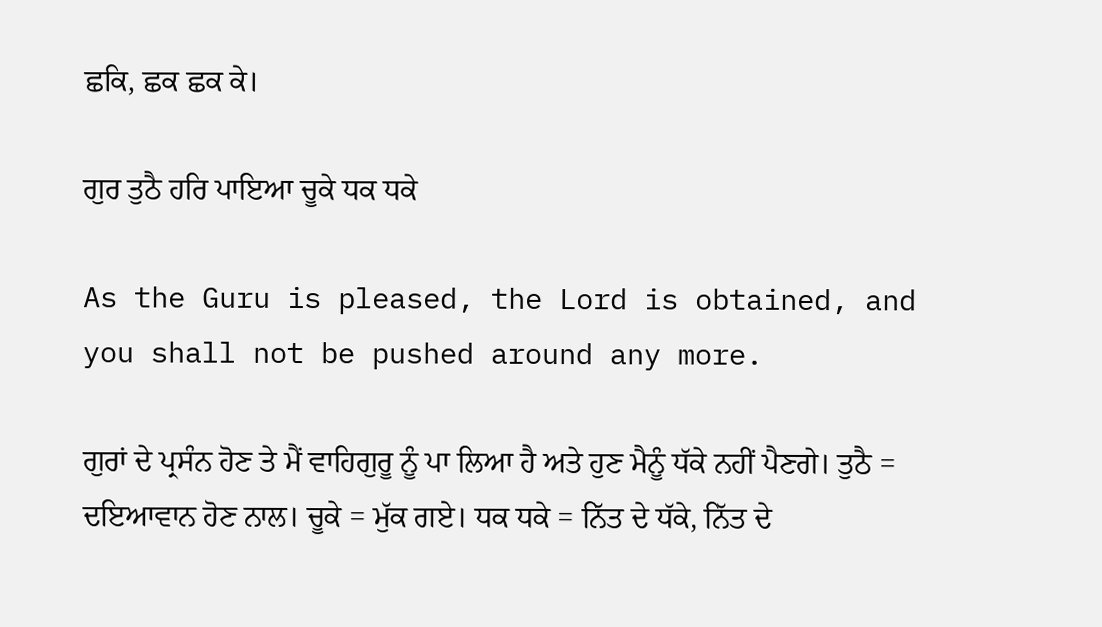ਛਕਿ, ਛਕ ਛਕ ਕੇ।

ਗੁਰ ਤੁਠੈ ਹਰਿ ਪਾਇਆ ਚੂਕੇ ਧਕ ਧਕੇ

As the Guru is pleased, the Lord is obtained, and you shall not be pushed around any more.

ਗੁਰਾਂ ਦੇ ਪ੍ਰਸੰਨ ਹੋਣ ਤੇ ਮੈਂ ਵਾਹਿਗੁਰੂ ਨੂੰ ਪਾ ਲਿਆ ਹੈ ਅਤੇ ਹੁਣ ਮੈਨੂੰ ਧੱਕੇ ਨਹੀਂ ਪੈਣਗੇ। ਤੁਠੈ = ਦਇਆਵਾਨ ਹੋਣ ਨਾਲ। ਚੂਕੇ = ਮੁੱਕ ਗਏ। ਧਕ ਧਕੇ = ਨਿੱਤ ਦੇ ਧੱਕੇ, ਨਿੱਤ ਦੇ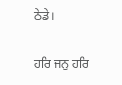ਠੇਡੇ।

ਹਰਿ ਜਨੁ ਹਰਿ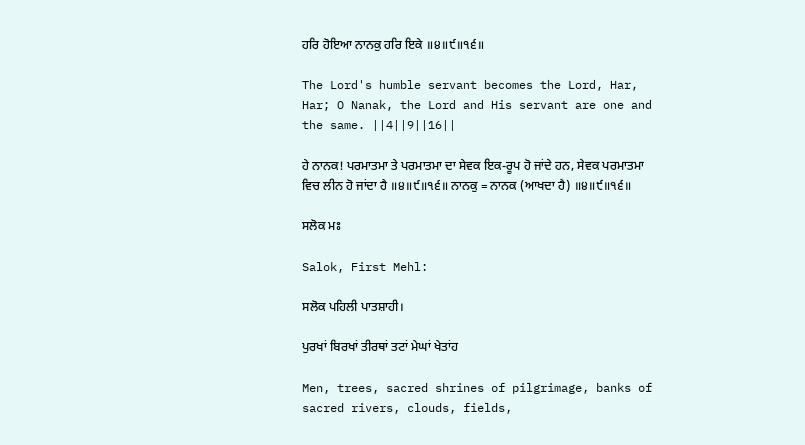ਹਰਿ ਹੋਇਆ ਨਾਨਕੁ ਹਰਿ ਇਕੇ ॥੪॥੯॥੧੬॥

The Lord's humble servant becomes the Lord, Har, Har; O Nanak, the Lord and His servant are one and the same. ||4||9||16||

ਹੇ ਨਾਨਕ! ਪਰਮਾਤਮਾ ਤੇ ਪਰਮਾਤਮਾ ਦਾ ਸੇਵਕ ਇਕ-ਰੂਪ ਹੋ ਜਾਂਦੇ ਹਨ, ਸੇਵਕ ਪਰਮਾਤਮਾ ਵਿਚ ਲੀਨ ਹੋ ਜਾਂਦਾ ਹੈ ॥੪॥੯॥੧੬॥ ਨਾਨਕੁ = ਨਾਨਕ (ਆਖਦਾ ਹੈ) ॥੪॥੯॥੧੬॥

ਸਲੋਕ ਮਃ

Salok, First Mehl:

ਸਲੋਕ ਪਹਿਲੀ ਪਾਤਸ਼ਾਹੀ।

ਪੁਰਖਾਂ ਬਿਰਖਾਂ ਤੀਰਥਾਂ ਤਟਾਂ ਮੇਘਾਂ ਖੇਤਾਂਹ

Men, trees, sacred shrines of pilgrimage, banks of sacred rivers, clouds, fields,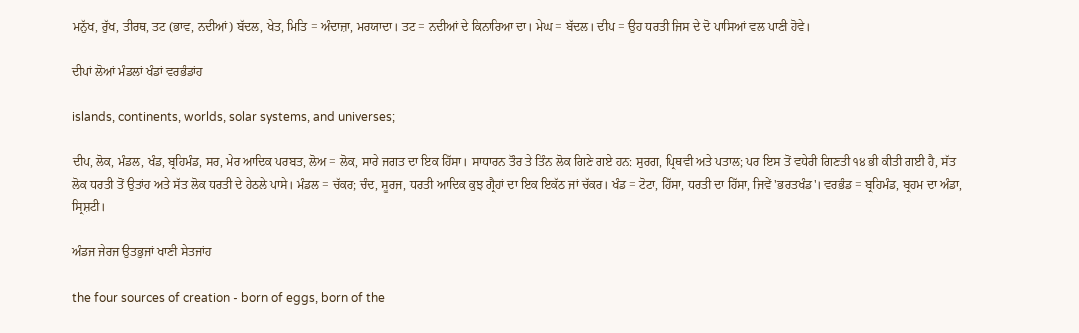ਮਨੁੱਖ, ਰੁੱਖ, ਤੀਰਥ, ਤਟ (ਭਾਵ, ਨਦੀਆਂ) ਬੱਦਲ, ਖੇਤ, ਮਿਤਿ = ਅੰਦਾਜ਼ਾ, ਮਰਯਾਦਾ। ਤਟ = ਨਦੀਆਂ ਦੇ ਕਿਨਾਰਿਆ ਦਾ। ਮੇਘ = ਬੱਦਲ। ਦੀਪ = ਉਹ ਧਰਤੀ ਜਿਸ ਦੇ ਦੋ ਪਾਸਿਆਂ ਵਲ ਪਾਣੀ ਹੋਵੇ।

ਦੀਪਾਂ ਲੋਆਂ ਮੰਡਲਾਂ ਖੰਡਾਂ ਵਰਭੰਡਾਂਹ

islands, continents, worlds, solar systems, and universes;

ਦੀਪ, ਲੋਕ, ਮੰਡਲ, ਖੰਡ, ਬ੍ਰਹਿਮੰਡ, ਸਰ, ਮੇਰ ਆਦਿਕ ਪਰਬਤ, ਲੋਅ = ਲੋਕ, ਸਾਰੇ ਜਗਤ ਦਾ ਇਕ ਹਿੱਸਾ। ਸਾਧਾਰਨ ਤੌਰ ਤੇ ਤਿੰਨ ਲੋਕ ਗਿਣੇ ਗਏ ਹਨ: ਸੁਰਗ, ਪ੍ਰਿਥਵੀ ਅਤੇ ਪਤਾਲ; ਪਰ ਇਸ ਤੋਂ ਵਧੇਰੀ ਗਿਣਤੀ ੧੪ ਭੀ ਕੀਤੀ ਗਈ ਹੈ, ਸੱਤ ਲੋਕ ਧਰਤੀ ਤੋਂ ਉਤਾਂਹ ਅਤੇ ਸੱਤ ਲੋਕ ਧਰਤੀ ਦੇ ਹੇਠਲੇ ਪਾਸੇ। ਮੰਡਲ = ਚੱਕਰ; ਚੰਦ, ਸੂਰਜ, ਧਰਤੀ ਆਦਿਕ ਕੁਝ ਗ੍ਰੈਹਾਂ ਦਾ ਇਕ ਇਕੱਠ ਜਾਂ ਚੱਕਰ। ਖੰਡ = ਟੋਟਾ, ਹਿੱਸਾ, ਧਰਤੀ ਦਾ ਹਿੱਸਾ, ਜਿਵੇਂ 'ਭਰਤਖੰਡ'। ਵਰਭੰਡ = ਬ੍ਰਹਿਮੰਡ, ਬ੍ਰਹਮ ਦਾ ਅੰਡਾ, ਸ੍ਰਿਸ਼ਟੀ।

ਅੰਡਜ ਜੇਰਜ ਉਤਭੁਜਾਂ ਖਾਣੀ ਸੇਤਜਾਂਹ

the four sources of creation - born of eggs, born of the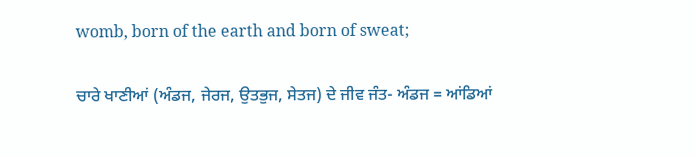womb, born of the earth and born of sweat;

ਚਾਰੇ ਖਾਣੀਆਂ (ਅੰਡਜ, ਜੇਰਜ, ਉਤਭੁਜ, ਸੇਤਜ) ਦੇ ਜੀਵ ਜੰਤ- ਅੰਡਜ = ਆਂਡਿਆਂ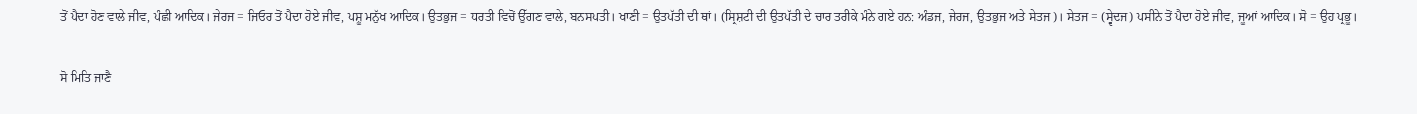ਤੋਂ ਪੈਦਾ ਹੋਣ ਵਾਲੇ ਜੀਵ, ਪੰਛੀ ਆਦਿਕ। ਜੇਰਜ = ਜਿਓਰ ਤੋਂ ਪੈਦਾ ਹੋਏ ਜੀਵ, ਪਸ਼ੂ ਮਨੁੱਖ ਆਦਿਕ। ਉਤਭੁਜ = ਧਰਤੀ ਵਿਚੋਂ ਉੱਗਣ ਵਾਲੇ, ਬਨਸਪਤੀ। ਖਾਣੀ = ਉਤਪੱਤੀ ਦੀ ਥਾਂ। (ਸ੍ਰਿਸ਼ਟੀ ਦੀ ਉਤਪੱਤੀ ਦੇ ਚਾਰ ਤਰੀਕੇ ਮੰਨੇ ਗਏ ਹਨ: ਅੰਡਜ, ਜੇਰਜ, ਉਤਭੁਜ ਅਤੇ ਸੇਤਜ)। ਸੇਤਜ = (ਸ੍ਵੇਦਜ) ਪਸੀਨੇ ਤੋਂ ਪੈਦਾ ਹੋਏ ਜੀਵ, ਜੂਆਂ ਆਦਿਕ। ਸੋ = ਉਹ ਪ੍ਰਭੂ।

ਸੋ ਮਿਤਿ ਜਾਣੈ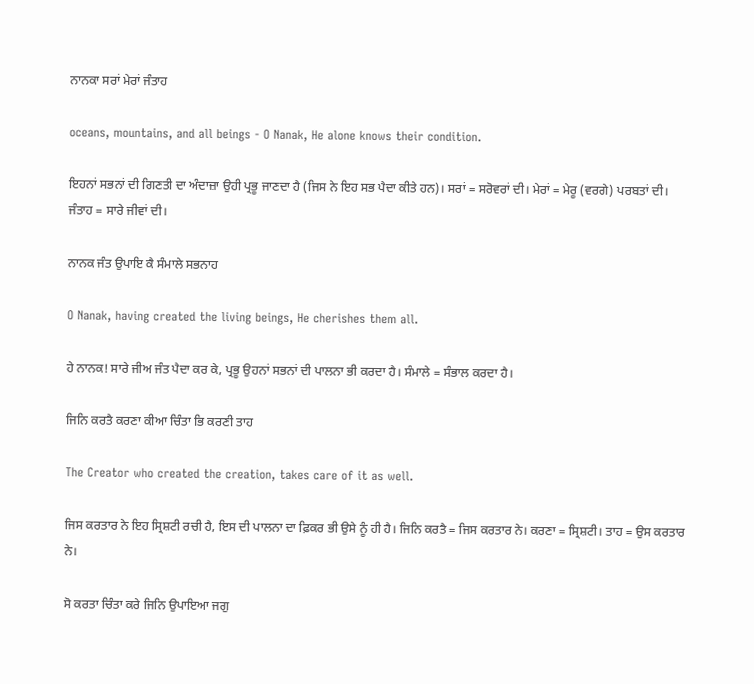ਨਾਨਕਾ ਸਰਾਂ ਮੇਰਾਂ ਜੰਤਾਹ

oceans, mountains, and all beings - O Nanak, He alone knows their condition.

ਇਹਨਾਂ ਸਭਨਾਂ ਦੀ ਗਿਣਤੀ ਦਾ ਅੰਦਾਜ਼ਾ ਉਹੀ ਪ੍ਰਭੂ ਜਾਣਦਾ ਹੈ (ਜਿਸ ਨੇ ਇਹ ਸਭ ਪੈਦਾ ਕੀਤੇ ਹਨ)। ਸਰਾਂ = ਸਰੋਵਰਾਂ ਦੀ। ਮੇਰਾਂ = ਮੇਰੂ (ਵਰਗੇ) ਪਰਬਤਾਂ ਦੀ। ਜੰਤਾਹ = ਸਾਰੇ ਜੀਵਾਂ ਦੀ।

ਨਾਨਕ ਜੰਤ ਉਪਾਇ ਕੈ ਸੰਮਾਲੇ ਸਭਨਾਹ

O Nanak, having created the living beings, He cherishes them all.

ਹੇ ਨਾਨਕ! ਸਾਰੇ ਜੀਅ ਜੰਤ ਪੈਦਾ ਕਰ ਕੇ, ਪ੍ਰਭੂ ਉਹਨਾਂ ਸਭਨਾਂ ਦੀ ਪਾਲਨਾ ਭੀ ਕਰਦਾ ਹੈ। ਸੰਮਾਲੇ = ਸੰਭਾਲ ਕਰਦਾ ਹੈ।

ਜਿਨਿ ਕਰਤੈ ਕਰਣਾ ਕੀਆ ਚਿੰਤਾ ਭਿ ਕਰਣੀ ਤਾਹ

The Creator who created the creation, takes care of it as well.

ਜਿਸ ਕਰਤਾਰ ਨੇ ਇਹ ਸ੍ਰਿਸ਼ਟੀ ਰਚੀ ਹੈ, ਇਸ ਦੀ ਪਾਲਨਾ ਦਾ ਫ਼ਿਕਰ ਭੀ ਉਸੇ ਨੂੰ ਹੀ ਹੈ। ਜਿਨਿ ਕਰਤੈ = ਜਿਸ ਕਰਤਾਰ ਨੇ। ਕਰਣਾ = ਸ੍ਰਿਸ਼ਟੀ। ਤਾਹ = ਉਸ ਕਰਤਾਰ ਨੇ।

ਸੋ ਕਰਤਾ ਚਿੰਤਾ ਕਰੇ ਜਿਨਿ ਉਪਾਇਆ ਜਗੁ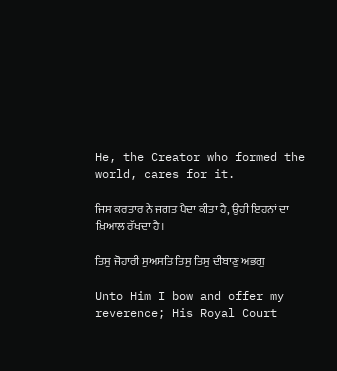He, the Creator who formed the world, cares for it.

ਜਿਸ ਕਰਤਾਰ ਨੇ ਜਗਤ ਪੈਦਾ ਕੀਤਾ ਹੈ, ਉਹੀ ਇਹਨਾਂ ਦਾ ਖ਼ਿਆਲ ਰੱਖਦਾ ਹੈ।

ਤਿਸੁ ਜੋਹਾਰੀ ਸੁਅਸਤਿ ਤਿਸੁ ਤਿਸੁ ਦੀਬਾਣੁ ਅਭਗੁ

Unto Him I bow and offer my reverence; His Royal Court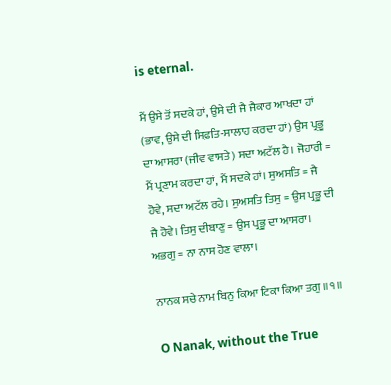is eternal.

ਮੈਂ ਉਸੇ ਤੋਂ ਸਦਕੇ ਹਾਂ, ਉਸੇ ਦੀ ਜੈ ਜੈਕਾਰ ਆਖਦਾ ਹਾਂ (ਭਾਵ, ਉਸੇ ਦੀ ਸਿਫ਼ਤਿ-ਸਾਲਾਹ ਕਰਦਾ ਹਾਂ) ਉਸ ਪ੍ਰਭੂ ਦਾ ਆਸਰਾ (ਜੀਵ ਵਾਸਤੇ) ਸਦਾ ਅਟੱਲ ਹੈ। ਜੋਹਾਰੀ = ਮੈਂ ਪ੍ਰਣਾਮ ਕਰਦਾ ਹਾਂ, ਮੈਂ ਸਦਕੇ ਹਾਂ। ਸੁਅਸਤਿ = ਜੈ ਹੋਵੇ, ਸਦਾ ਅਟੱਲ ਰਹੇ। ਸੁਅਸਤਿ ਤਿਸੁ = ਉਸ ਪ੍ਰਭੂ ਦੀ ਜੈ ਹੋਵੇ। ਤਿਸੁ ਦੀਬਾਣੁ = ਉਸ ਪ੍ਰਭੂ ਦਾ ਆਸਰਾ। ਅਭਗੁ = ਨਾ ਨਾਸ ਹੋਣ ਵਾਲਾ।

ਨਾਨਕ ਸਚੇ ਨਾਮ ਬਿਨੁ ਕਿਆ ਟਿਕਾ ਕਿਆ ਤਗੁ ॥੧॥

O Nanak, without the True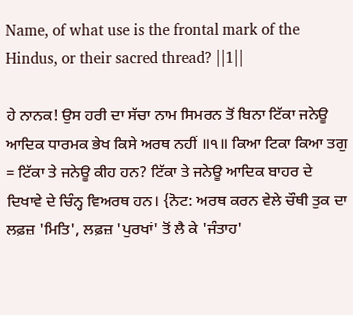Name, of what use is the frontal mark of the Hindus, or their sacred thread? ||1||

ਹੇ ਨਾਨਕ! ਉਸ ਹਰੀ ਦਾ ਸੱਚਾ ਨਾਮ ਸਿਮਰਨ ਤੋਂ ਬਿਨਾ ਟਿੱਕਾ ਜਨੇਊ ਆਦਿਕ ਧਾਰਮਕ ਭੇਖ ਕਿਸੇ ਅਰਥ ਨਹੀਂ ॥੧॥ ਕਿਆ ਟਿਕਾ ਕਿਆ ਤਗੁ = ਟਿੱਕਾ ਤੇ ਜਨੇਊ ਕੀਹ ਹਨ? ਟਿੱਕਾ ਤੇ ਜਨੇਊ ਆਦਿਕ ਬਾਹਰ ਦੇ ਦਿਖਾਵੇ ਦੇ ਚਿੰਨ੍ਹ ਵਿਅਰਥ ਹਨ। {ਨੋਟ: ਅਰਥ ਕਰਨ ਵੇਲੇ ਚੌਥੀ ਤੁਕ ਦਾ ਲਫ਼ਜ਼ 'ਮਿਤਿ', ਲਫ਼ਜ਼ 'ਪੁਰਖਾਂ' ਤੋਂ ਲੈ ਕੇ 'ਜੰਤਾਹ'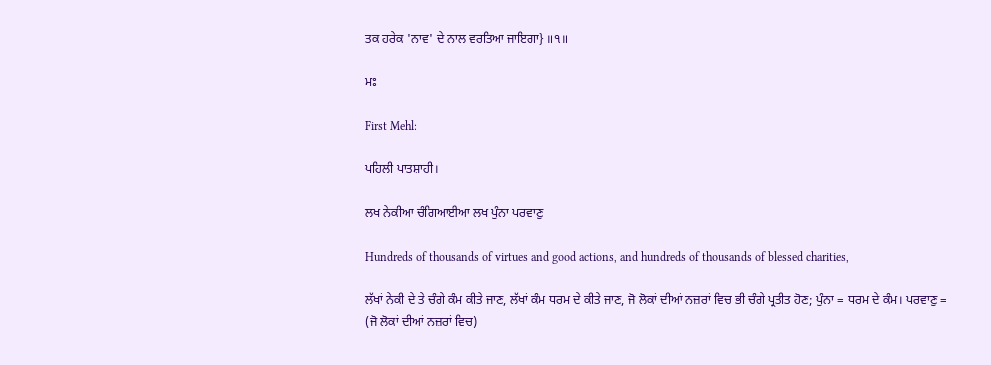ਤਕ ਹਰੇਕ 'ਨਾਵ' ਦੇ ਨਾਲ ਵਰਤਿਆ ਜਾਇਗਾ} ॥੧॥

ਮਃ

First Mehl:

ਪਹਿਲੀ ਪਾਤਸ਼ਾਹੀ।

ਲਖ ਨੇਕੀਆ ਚੰਗਿਆਈਆ ਲਖ ਪੁੰਨਾ ਪਰਵਾਣੁ

Hundreds of thousands of virtues and good actions, and hundreds of thousands of blessed charities,

ਲੱਖਾਂ ਨੇਕੀ ਦੇ ਤੇ ਚੰਗੇ ਕੰਮ ਕੀਤੇ ਜਾਣ, ਲੱਖਾਂ ਕੰਮ ਧਰਮ ਦੇ ਕੀਤੇ ਜਾਣ, ਜੋ ਲੋਕਾਂ ਦੀਆਂ ਨਜ਼ਰਾਂ ਵਿਚ ਭੀ ਚੰਗੇ ਪ੍ਰਤੀਤ ਹੋਣ; ਪੁੰਨਾ = ਧਰਮ ਦੇ ਕੰਮ। ਪਰਵਾਣੁ = (ਜੋ ਲੋਕਾਂ ਦੀਆਂ ਨਜ਼ਰਾਂ ਵਿਚ)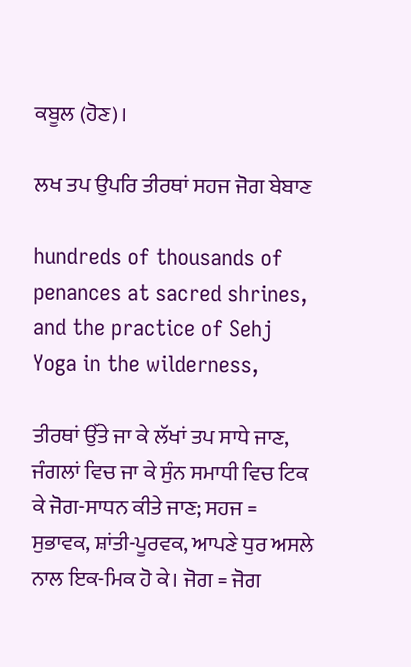ਕਬੂਲ (ਹੋਣ)।

ਲਖ ਤਪ ਉਪਰਿ ਤੀਰਥਾਂ ਸਹਜ ਜੋਗ ਬੇਬਾਣ

hundreds of thousands of penances at sacred shrines, and the practice of Sehj Yoga in the wilderness,

ਤੀਰਥਾਂ ਉੱਤੇ ਜਾ ਕੇ ਲੱਖਾਂ ਤਪ ਸਾਧੇ ਜਾਣ, ਜੰਗਲਾਂ ਵਿਚ ਜਾ ਕੇ ਸੁੰਨ ਸਮਾਧੀ ਵਿਚ ਟਿਕ ਕੇ ਜੋਗ-ਸਾਧਨ ਕੀਤੇ ਜਾਣ; ਸਹਜ = ਸੁਭਾਵਕ, ਸ਼ਾਂਤੀ-ਪੂਰਵਕ, ਆਪਣੇ ਧੁਰ ਅਸਲੇ ਨਾਲ ਇਕ-ਮਿਕ ਹੋ ਕੇ। ਜੋਗ = ਜੋਗ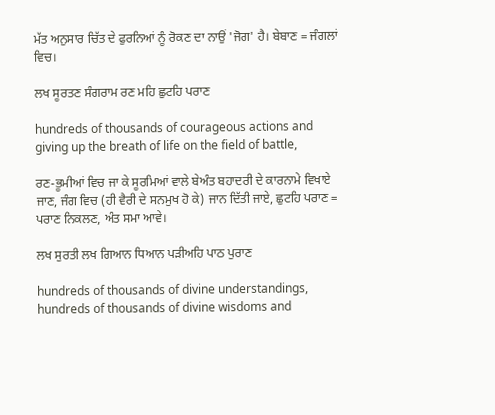ਮੱਤ ਅਨੁਸਾਰ ਚਿੱਤ ਦੇ ਫੁਰਨਿਆਂ ਨੂੰ ਰੋਕਣ ਦਾ ਨਾਉਂ 'ਜੋਗ' ਹੈ। ਬੇਬਾਣ = ਜੰਗਲਾਂ ਵਿਚ।

ਲਖ ਸੂਰਤਣ ਸੰਗਰਾਮ ਰਣ ਮਹਿ ਛੁਟਹਿ ਪਰਾਣ

hundreds of thousands of courageous actions and giving up the breath of life on the field of battle,

ਰਣ-ਭੂਮੀਆਂ ਵਿਚ ਜਾ ਕੇ ਸੂਰਮਿਆਂ ਵਾਲੇ ਬੇਅੰਤ ਬਹਾਦਰੀ ਦੇ ਕਾਰਨਾਮੇ ਵਿਖਾਏ ਜਾਣ, ਜੰਗ ਵਿਚ (ਹੀ ਵੈਰੀ ਦੇ ਸਨਮੁਖ ਹੋ ਕੇ) ਜਾਨ ਦਿੱਤੀ ਜਾਏ, ਛੁਟਹਿ ਪਰਾਣ = ਪਰਾਣ ਨਿਕਲਣ, ਅੰਤ ਸਮਾ ਆਵੇ।

ਲਖ ਸੁਰਤੀ ਲਖ ਗਿਆਨ ਧਿਆਨ ਪੜੀਅਹਿ ਪਾਠ ਪੁਰਾਣ

hundreds of thousands of divine understandings, hundreds of thousands of divine wisdoms and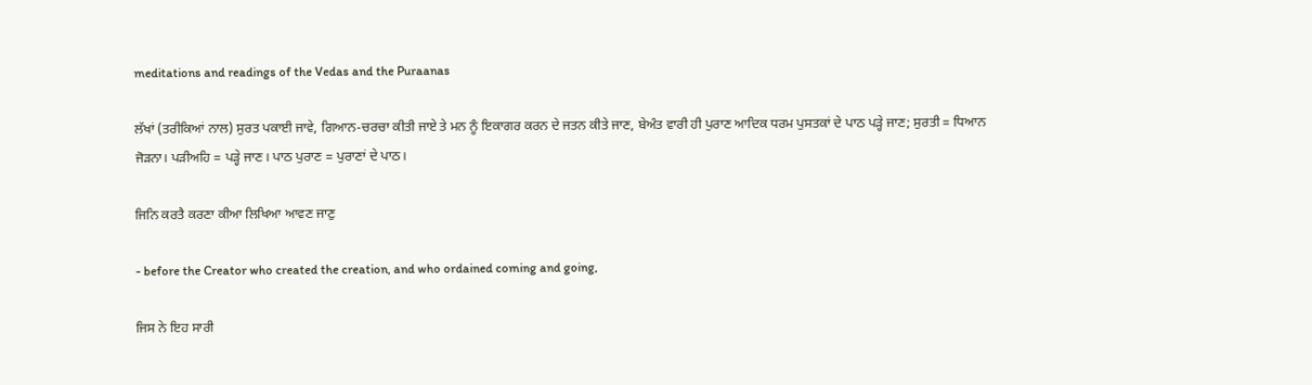meditations and readings of the Vedas and the Puraanas

ਲੱਖਾਂ (ਤਰੀਕਿਆਂ ਨਾਲ) ਸੁਰਤ ਪਕਾਈ ਜਾਵੇ, ਗਿਆਨ-ਚਰਚਾ ਕੀਤੀ ਜਾਏ ਤੇ ਮਨ ਨੂੰ ਇਕਾਗਰ ਕਰਨ ਦੇ ਜਤਨ ਕੀਤੇ ਜਾਣ, ਬੇਅੰਤ ਵਾਰੀ ਹੀ ਪੁਰਾਣ ਆਦਿਕ ਧਰਮ ਪੁਸਤਕਾਂ ਦੇ ਪਾਠ ਪੜ੍ਹੇ ਜਾਣ; ਸੁਰਤੀ = ਧਿਆਨ ਜੋੜਨਾ। ਪੜੀਅਹਿ = ਪੜ੍ਹੇ ਜਾਣ। ਪਾਠ ਪੁਰਾਣ = ਪੁਰਾਣਾਂ ਦੇ ਪਾਠ।

ਜਿਨਿ ਕਰਤੈ ਕਰਣਾ ਕੀਆ ਲਿਖਿਆ ਆਵਣ ਜਾਣੁ

- before the Creator who created the creation, and who ordained coming and going,

ਜਿਸ ਨੇ ਇਹ ਸਾਰੀ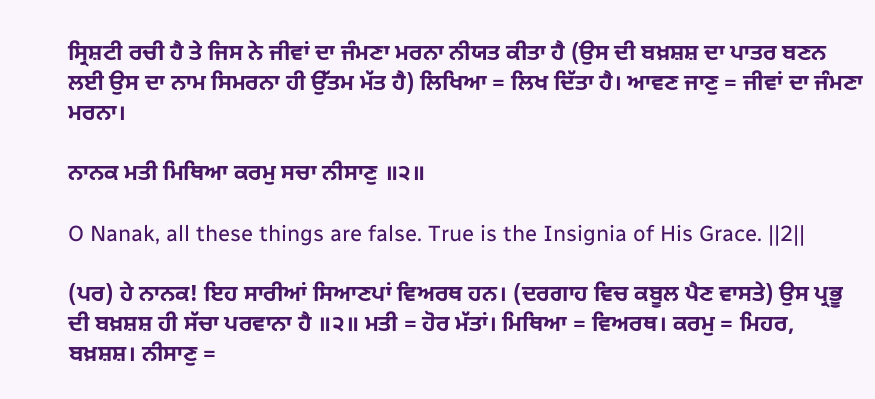ਸ੍ਰਿਸ਼ਟੀ ਰਚੀ ਹੈ ਤੇ ਜਿਸ ਨੇ ਜੀਵਾਂ ਦਾ ਜੰਮਣਾ ਮਰਨਾ ਨੀਯਤ ਕੀਤਾ ਹੈ (ਉਸ ਦੀ ਬਖ਼ਸ਼ਸ਼ ਦਾ ਪਾਤਰ ਬਣਨ ਲਈ ਉਸ ਦਾ ਨਾਮ ਸਿਮਰਨਾ ਹੀ ਉੱਤਮ ਮੱਤ ਹੈ) ਲਿਖਿਆ = ਲਿਖ ਦਿੱਤਾ ਹੈ। ਆਵਣ ਜਾਣੁ = ਜੀਵਾਂ ਦਾ ਜੰਮਣਾ ਮਰਨਾ।

ਨਾਨਕ ਮਤੀ ਮਿਥਿਆ ਕਰਮੁ ਸਚਾ ਨੀਸਾਣੁ ॥੨॥

O Nanak, all these things are false. True is the Insignia of His Grace. ||2||

(ਪਰ) ਹੇ ਨਾਨਕ! ਇਹ ਸਾਰੀਆਂ ਸਿਆਣਪਾਂ ਵਿਅਰਥ ਹਨ। (ਦਰਗਾਹ ਵਿਚ ਕਬੂਲ ਪੈਣ ਵਾਸਤੇ) ਉਸ ਪ੍ਰਭੂ ਦੀ ਬਖ਼ਸ਼ਸ਼ ਹੀ ਸੱਚਾ ਪਰਵਾਨਾ ਹੈ ॥੨॥ ਮਤੀ = ਹੋਰ ਮੱਤਾਂ। ਮਿਥਿਆ = ਵਿਅਰਥ। ਕਰਮੁ = ਮਿਹਰ, ਬਖ਼ਸ਼ਸ਼। ਨੀਸਾਣੁ =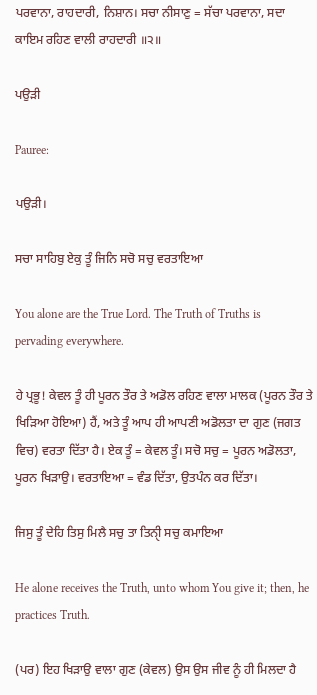ਪਰਵਾਨਾ, ਰਾਹਦਾਰੀ, ਨਿਸ਼ਾਨ। ਸਚਾ ਨੀਸਾਣੁ = ਸੱਚਾ ਪਰਵਾਨਾ, ਸਦਾ ਕਾਇਮ ਰਹਿਣ ਵਾਲੀ ਰਾਹਦਾਰੀ ॥੨॥

ਪਉੜੀ

Pauree:

ਪਉੜੀ।

ਸਚਾ ਸਾਹਿਬੁ ਏਕੁ ਤੂੰ ਜਿਨਿ ਸਚੋ ਸਚੁ ਵਰਤਾਇਆ

You alone are the True Lord. The Truth of Truths is pervading everywhere.

ਹੇ ਪ੍ਰਭੂ! ਕੇਵਲ ਤੂੰ ਹੀ ਪੂਰਨ ਤੌਰ ਤੇ ਅਡੋਲ ਰਹਿਣ ਵਾਲਾ ਮਾਲਕ (ਪੂਰਨ ਤੌਰ ਤੇ ਖਿੜਿਆ ਹੋਇਆ) ਹੈਂ, ਅਤੇ ਤੂੰ ਆਪ ਹੀ ਆਪਣੀ ਅਡੋਲਤਾ ਦਾ ਗੁਣ (ਜਗਤ ਵਿਚ) ਵਰਤਾ ਦਿੱਤਾ ਹੈ। ਏਕ ਤੂੰ = ਕੇਵਲ ਤੂੰ। ਸਚੋ ਸਚੁ = ਪੂਰਨ ਅਡੋਲਤਾ, ਪੂਰਨ ਖਿੜਾਉ। ਵਰਤਾਇਆ = ਵੰਡ ਦਿੱਤਾ, ਉਤਪੰਨ ਕਰ ਦਿੱਤਾ।

ਜਿਸੁ ਤੂੰ ਦੇਹਿ ਤਿਸੁ ਮਿਲੈ ਸਚੁ ਤਾ ਤਿਨੑੀ ਸਚੁ ਕਮਾਇਆ

He alone receives the Truth, unto whom You give it; then, he practices Truth.

(ਪਰ) ਇਹ ਖਿੜਾਉ ਵਾਲਾ ਗੁਣ (ਕੇਵਲ) ਉਸ ਉਸ ਜੀਵ ਨੂੰ ਹੀ ਮਿਲਦਾ ਹੈ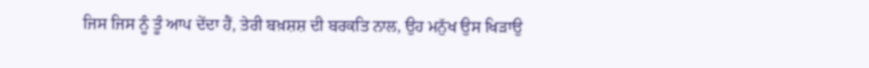ਜਿਸ ਜਿਸ ਨੂੰ ਤੂੰ ਆਪ ਦੇਂਦਾ ਹੈਂ, ਤੇਰੀ ਬਖ਼ਸ਼ਸ਼ ਦੀ ਬਰਕਤਿ ਨਾਲ, ਉਹ ਮਨੁੱਖ ਉਸ ਖਿੜਾਉ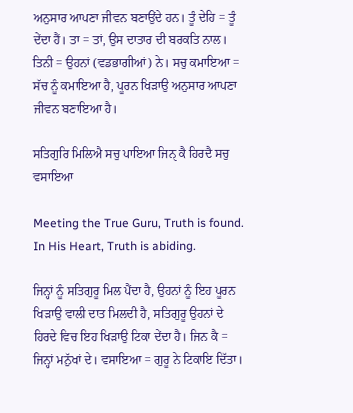ਅਨੁਸਾਰ ਆਪਣਾ ਜੀਵਨ ਬਣਾਉਂਦੇ ਹਨ। ਤੂੰ ਦੇਹਿ = ਤੂੰ ਦੇਂਦਾ ਹੈਂ। ਤਾ = ਤਾਂ, ਉਸ ਦਾਤਾਰ ਦੀ ਬਰਕਤਿ ਨਾਲ। ਤਿਨੀ = ਉਹਨਾਂ (ਵਡਭਾਗੀਆਂ) ਨੇ। ਸਚੁ ਕਮਾਇਆ = ਸੱਚ ਨੂੰ ਕਮਾਇਆ ਹੈ, ਪੂਰਨ ਖਿੜਾਉ ਅਨੁਸਾਰ ਆਪਣਾ ਜੀਵਨ ਬਣਾਇਆ ਹੈ।

ਸਤਿਗੁਰਿ ਮਿਲਿਐ ਸਚੁ ਪਾਇਆ ਜਿਨੑ ਕੈ ਹਿਰਦੈ ਸਚੁ ਵਸਾਇਆ

Meeting the True Guru, Truth is found. In His Heart, Truth is abiding.

ਜਿਨ੍ਹਾਂ ਨੂੰ ਸਤਿਗੁਰੂ ਮਿਲ ਪੈਂਦਾ ਹੈ, ਉਹਨਾਂ ਨੂੰ ਇਹ ਪੂਰਨ ਖਿੜਾਉ ਵਾਲੀ ਦਾਤ ਮਿਲਦੀ ਹੈ, ਸਤਿਗੁਰੂ ਉਹਨਾਂ ਦੇ ਹਿਰਦੇ ਵਿਚ ਇਹ ਖਿੜਾਉ ਟਿਕਾ ਦੇਂਦਾ ਹੈ। ਜਿਨ ਕੈ = ਜਿਨ੍ਹਾਂ ਮਨੁੱਖਾਂ ਦੇ। ਵਸਾਇਆ = ਗੁਰੂ ਨੇ ਟਿਕਾਇ ਦਿੱਤਾ।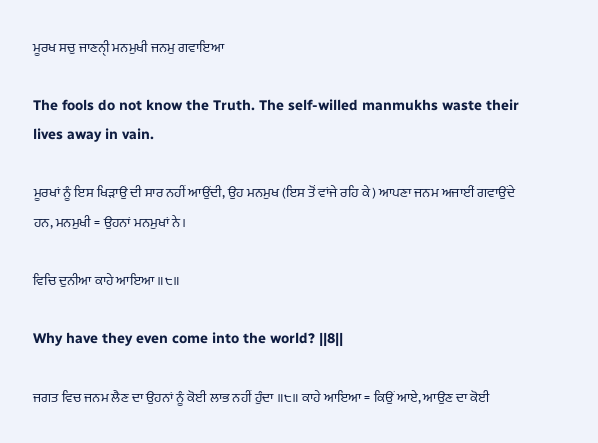ਮੂਰਖ ਸਚੁ ਜਾਣਨੑੀ ਮਨਮੁਖੀ ਜਨਮੁ ਗਵਾਇਆ

The fools do not know the Truth. The self-willed manmukhs waste their lives away in vain.

ਮੂਰਖਾਂ ਨੂੰ ਇਸ ਖਿੜਾਉ ਦੀ ਸਾਰ ਨਹੀਂ ਆਉਂਦੀ, ਉਹ ਮਨਮੁਖ (ਇਸ ਤੋਂ ਵਾਂਜੇ ਰਹਿ ਕੇ) ਆਪਣਾ ਜਨਮ ਅਜਾਈਂ ਗਵਾਉਂਦੇ ਹਨ, ਮਨਮੁਖੀ = ਉਹਨਾਂ ਮਨਮੁਖਾਂ ਨੇ।

ਵਿਚਿ ਦੁਨੀਆ ਕਾਹੇ ਆਇਆ ॥੮॥

Why have they even come into the world? ||8||

ਜਗਤ ਵਿਚ ਜਨਮ ਲੈਣ ਦਾ ਉਹਨਾਂ ਨੂੰ ਕੋਈ ਲਾਭ ਨਹੀਂ ਹੁੰਦਾ ॥੮॥ ਕਾਹੇ ਆਇਆ = ਕਿਉਂ ਆਏ, ਆਉਣ ਦਾ ਕੋਈ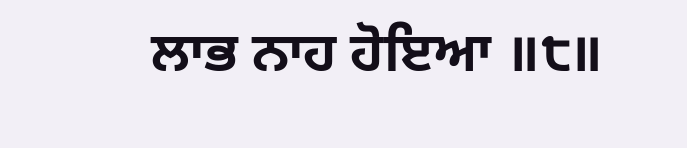ਲਾਭ ਨਾਹ ਹੋਇਆ ॥੮॥